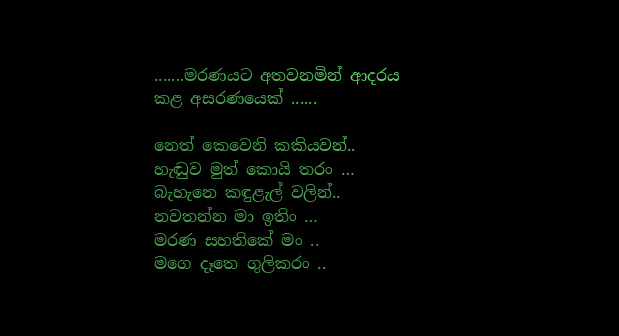.......මරණයට අතවනමින් ආදරය කළ අසරණයෙක් ......

නෙත් කෙවෙනි කකියවන්..
හැඬුව මුත් කොයි තරං …
බැහැනෙ කඳුළැල් වලින්..
නවතන්න මා ඉතිං …
මරණ සහතිකේ මං ..
මගෙ දෑතෙ ගුලිකරං ..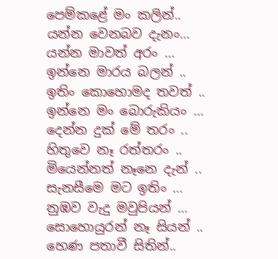පෙම්කළේ මං කලින්..
යන්න වෙනබව දැනං…
යන්න මාවත් අරං …
ඉන්නෙ මාරය බලන් ..
ඉතිං කොහොමද තවත් ..
ඉන්නෙ මං බොරුකියං …
දෙන්න දුක් මේ තරං ..
හිතුවෙ නෑ රත්තරං ..
මියෙන්නත් නෑනෙ දැන් ..
සැනසීමෙ මට ඉතිං …
නුඹව වැදු මවුපියන් …
සොහොයුරන් නෑ සියන් ..
හෙණ පතාවී සිතින්..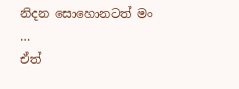නිදන සොහොනටත් මං …
ඒත්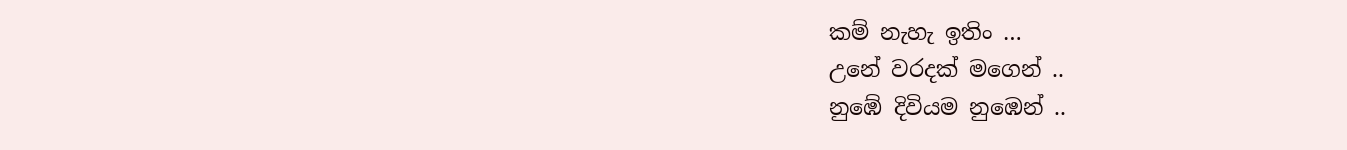කම් නැහැ ඉතිං …
උනේ වරදක් මගෙන් ..
නුඹේ දිවියම නුඹෙන් ..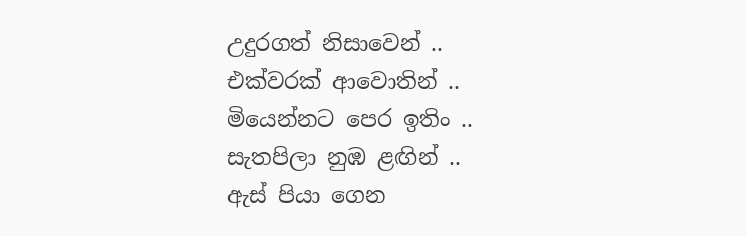උදුරගත් නිසාවෙන් ..
එක්වරක් ආවොතින් ..
මියෙන්නට පෙර ඉතිං ..
සැතපිලා නුඹ ළඟින් ..
ඇස් පියා ගෙන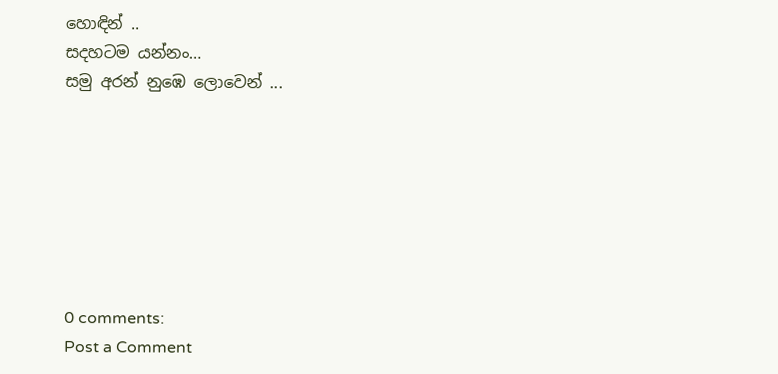හොඳින් ..
සදහටම යන්නං…
සමු අරන් නුඹෙ ලොවෙන් ...







0 comments:
Post a Comment